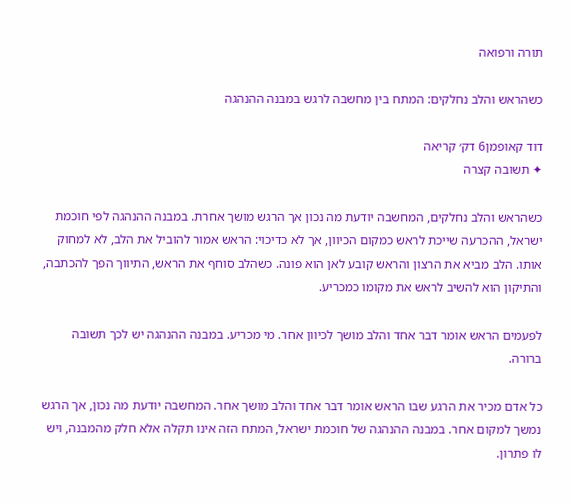תורה ורפואה

כשהראש והלב נחלקים: המתח בין מחשבה לרגש במבנה ההנהגה

דוד קאופמן6 דק׳ קריאה
✦ תשובה קצרה

כשהראש והלב נחלקים, המחשבה יודעת מה נכון אך הרגש מושך אחרת. במבנה ההנהגה לפי חוכמת ישראל, ההכרעה שייכת לראש כמקום הכיוון, אך לא כדיכוי: הראש אמור להוביל את הלב, לא למחוק אותו. הלב מביא את הרצון והראש קובע לאן הוא פונה. כשהלב סוחף את הראש, התיווך הפך להכתבה, והתיקון הוא להשיב לראש את מקומו כמכריע.

לפעמים הראש אומר דבר אחד והלב מושך לכיוון אחר. מי מכריע. במבנה ההנהגה יש לכך תשובה ברורה.

כל אדם מכיר את הרגע שבו הראש אומר דבר אחד והלב מושך אחר. המחשבה יודעת מה נכון, אך הרגש נמשך למקום אחר. במבנה ההנהגה של חוכמת ישראל, המתח הזה אינו תקלה אלא חלק מהמבנה, ויש לו פתרון.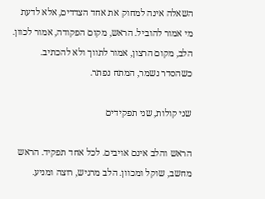השאלה אינה למחוק את אחד הצדדים, אלא לדעת מי אמור להוביל. הראש, מקום הפקודה, אמור לכוון. הלב, מקום הרצון, אמור לתווך ולא להכתיב. כשהסדר נשמר, המתח נפתר.

שני קולות, שני תפקידים

הראש והלב אינם אויבים. לכל אחד תפקיד. הראש מחשב, שוקל ומכוון. הלב מרגיש, רוצה ומניע.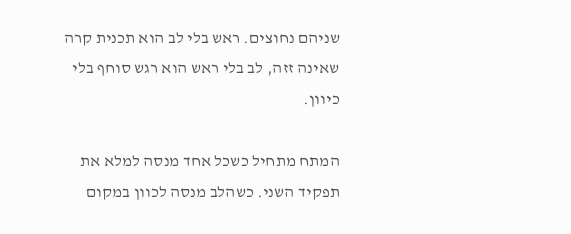שניהם נחוצים. ראש בלי לב הוא תכנית קרה שאינה זזה, לב בלי ראש הוא רגש סוחף בלי כיוון.

המתח מתחיל כשכל אחד מנסה למלא את תפקיד השני. כשהלב מנסה לכוון במקום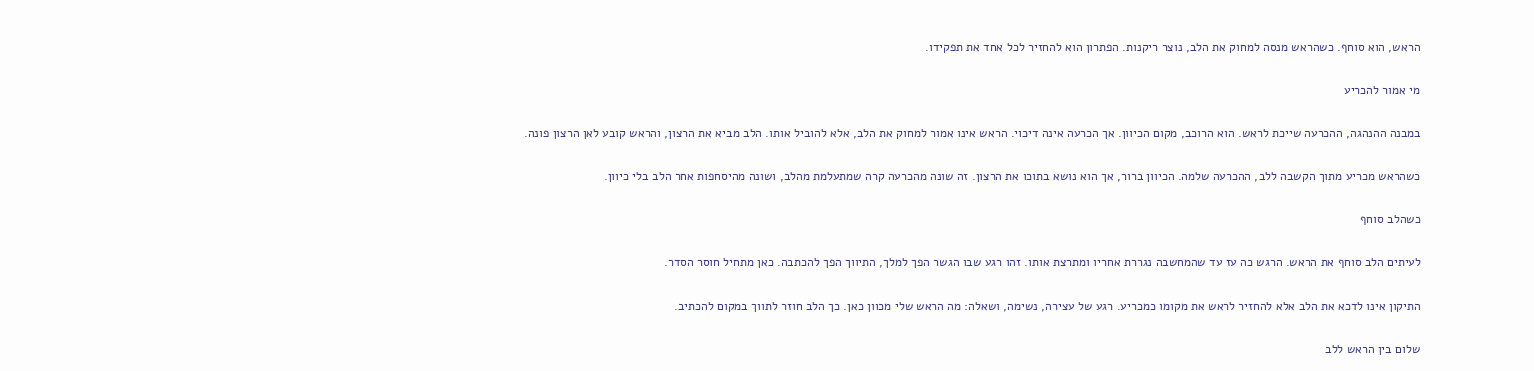הראש, הוא סוחף. כשהראש מנסה למחוק את הלב, נוצר ריקנות. הפתרון הוא להחזיר לכל אחד את תפקידו.

מי אמור להכריע

במבנה ההנהגה, ההכרעה שייכת לראש. הוא הרוכב, מקום הכיוון. אך הכרעה אינה דיכוי. הראש אינו אמור למחוק את הלב, אלא להוביל אותו. הלב מביא את הרצון, והראש קובע לאן הרצון פונה.

כשהראש מכריע מתוך הקשבה ללב, ההכרעה שלמה. הכיוון ברור, אך הוא נושא בתוכו את הרצון. זה שונה מהכרעה קרה שמתעלמת מהלב, ושונה מהיסחפות אחר הלב בלי כיוון.

כשהלב סוחף

לעיתים הלב סוחף את הראש. הרגש כה עז עד שהמחשבה נגררת אחריו ומתרצת אותו. זהו רגע שבו הגשר הפך למלך, התיווך הפך להכתבה. כאן מתחיל חוסר הסדר.

התיקון אינו לדכא את הלב אלא להחזיר לראש את מקומו כמכריע. רגע של עצירה, נשימה, ושאלה: מה הראש שלי מכוון כאן. כך הלב חוזר לתווך במקום להכתיב.

שלום בין הראש ללב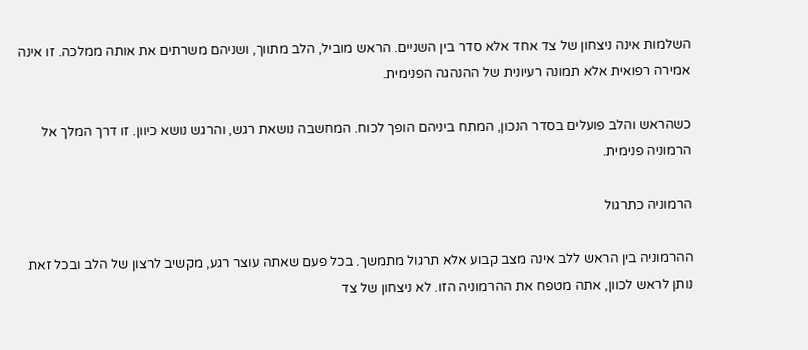השלמות אינה ניצחון של צד אחד אלא סדר בין השניים. הראש מוביל, הלב מתווך, ושניהם משרתים את אותה ממלכה. זו אינה אמירה רפואית אלא תמונה רעיונית של ההנהגה הפנימית.

כשהראש והלב פועלים בסדר הנכון, המתח ביניהם הופך לכוח. המחשבה נושאת רגש, והרגש נושא כיוון. זו דרך המלך אל הרמוניה פנימית.

הרמוניה כתרגול

ההרמוניה בין הראש ללב אינה מצב קבוע אלא תרגול מתמשך. בכל פעם שאתה עוצר רגע, מקשיב לרצון של הלב ובכל זאת נותן לראש לכוון, אתה מטפח את ההרמוניה הזו. לא ניצחון של צד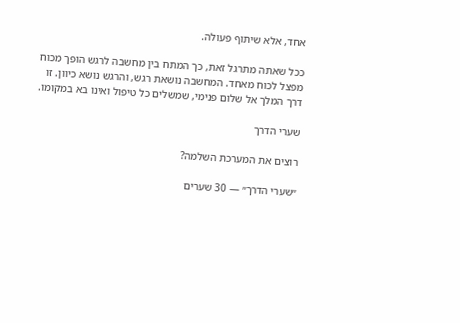אחד, אלא שיתוף פעולה.

ככל שאתה מתרגל זאת, כך המתח בין מחשבה לרגש הופך מכוח מפצל לכוח מאחד. המחשבה נושאת רגש, והרגש נושא כיוון. זו דרך המלך אל שלום פנימי, שמשלים כל טיפול ואינו בא במקומו.

שערי הדרך

רוצים את המערכת השלמה?

״שערי הדרך״ — 30 שערים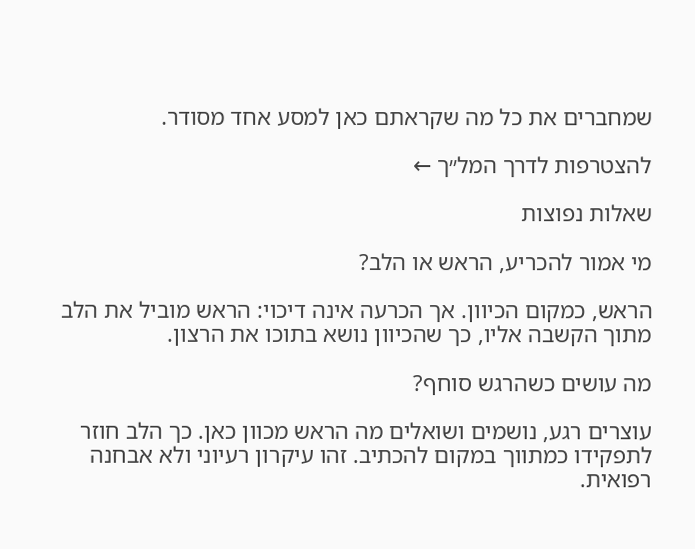שמחברים את כל מה שקראתם כאן למסע אחד מסודר.

להצטרפות לדרך המל״ך ←

שאלות נפוצות

מי אמור להכריע, הראש או הלב?

הראש, כמקום הכיוון. אך הכרעה אינה דיכוי: הראש מוביל את הלב מתוך הקשבה אליו, כך שהכיוון נושא בתוכו את הרצון.

מה עושים כשהרגש סוחף?

עוצרים רגע, נושמים ושואלים מה הראש מכוון כאן. כך הלב חוזר לתפקידו כמתווך במקום להכתיב. זהו עיקרון רעיוני ולא אבחנה רפואית.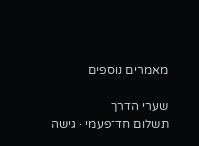מאמרים נוספים

שערי הדרך
תשלום חד־פעמי · גישה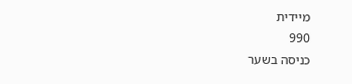מיידית
990
כניסה בשער